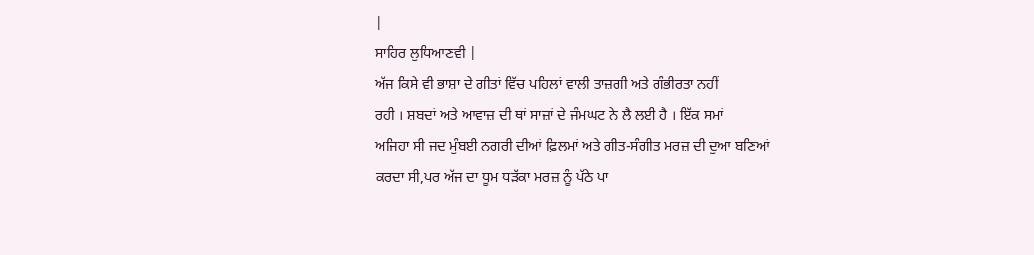|
ਸਾਹਿਰ ਲੁਧਿਆਣਵੀ |
ਅੱਜ ਕਿਸੇ ਵੀ ਭਾਸ਼ਾ ਦੇ ਗੀਤਾਂ ਵਿੱਚ ਪਹਿਲਾਂ ਵਾਲੀ ਤਾਜ਼ਗੀ ਅਤੇ ਗੰਭੀਰਤਾ ਨਹੀਂ
ਰਹੀ । ਸ਼ਬਦਾਂ ਅਤੇ ਆਵਾਜ਼ ਦੀ ਥਾਂ ਸਾਜ਼ਾਂ ਦੇ ਜੰਮਘਟ ਨੇ ਲੈ ਲਈ ਹੈ । ਇੱਕ ਸਮਾਂ
ਅਜਿਹਾ ਸੀ ਜਦ ਮੁੰਬਈ ਨਗਰੀ ਦੀਆਂ ਫ਼ਿਲਮਾਂ ਅਤੇ ਗੀਤ-ਸੰਗੀਤ ਮਰਜ਼ ਦੀ ਦੁਆ ਬਣਿਆਂ
ਕਰਦਾ ਸੀ,ਪਰ ਅੱਜ ਦਾ ਧੂਮ ਧੜੱਕਾ ਮਰਜ਼ ਨੂੰ ਪੱਠੇ ਪਾ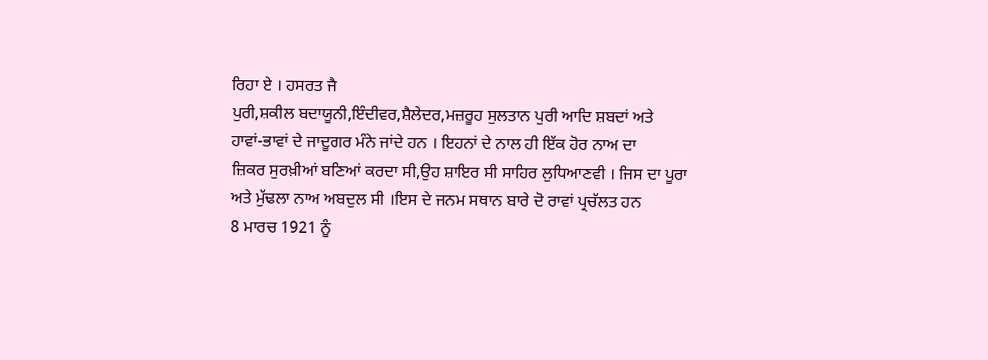ਰਿਹਾ ਏ । ਹਸਰਤ ਜੈ
ਪੁਰੀ,ਸ਼ਕੀਲ ਬਦਾਯੂਨੀ,ਇੰਦੀਵਰ,ਸ਼ੈਲੇਦਰ,ਮਜ਼ਰੂਹ ਸੁਲਤਾਨ ਪੁਰੀ ਆਦਿ ਸ਼ਬਦਾਂ ਅਤੇ
ਹਾਵਾਂ-ਭਾਵਾਂ ਦੇ ਜਾਦੂਗਰ ਮੰਨੇ ਜਾਂਦੇ ਹਨ । ਇਹਨਾਂ ਦੇ ਨਾਲ ਹੀ ਇੱਕ ਹੋਰ ਨਾਅ ਦਾ
ਜ਼ਿਕਰ ਸੁਰਖ਼ੀਆਂ ਬਣਿਆਂ ਕਰਦਾ ਸੀ,ਉਹ ਸ਼ਾਇਰ ਸੀ ਸਾਹਿਰ ਲੁਧਿਆਣਵੀ । ਜਿਸ ਦਾ ਪੂਰਾ
ਅਤੇ ਮੁੱਢਲਾ ਨਾਅ ਅਬਦੁਲ ਸੀ ।ਇਸ ਦੇ ਜਨਮ ਸਥਾਨ ਬਾਰੇ ਦੋ ਰਾਵਾਂ ਪ੍ਰਚੱਲਤ ਹਨ
8 ਮਾਰਚ 1921 ਨੂੰ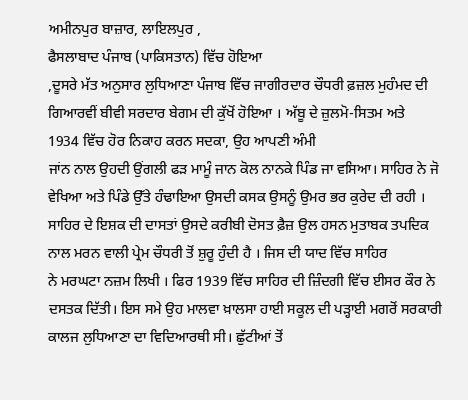ਅਮੀਨਪੁਰ ਬਾਜ਼ਾਰ, ਲਾਇਲਪੁਰ ,
ਫੈਸਲਾਬਾਦ ਪੰਜਾਬ (ਪਾਕਿਸਤਾਨ) ਵਿੱਚ ਹੋਇਆ
,ਦੂਸਰੇ ਮੱਤ ਅਨੁਸਾਰ ਲੁਧਿਆਣਾ ਪੰਜਾਬ ਵਿੱਚ ਜਾਗੀਰਦਾਰ ਚੌਧਰੀ ਫ਼ਜ਼ਲ ਮੁਹੰਮਦ ਦੀ
ਗਿਆਰਵੀਂ ਬੀਵੀ ਸਰਦਾਰ ਬੇਗਮ ਦੀ ਕੁੱਖੋਂ ਹੋਇਆ । ਅੱਬੂ ਦੇ ਜ਼ੁਲਮੋ-ਸਿਤਮ ਅਤੇ
1934 ਵਿੱਚ ਹੋਰ ਨਿਕਾਹ ਕਰਨ ਸਦਕਾ, ਉਹ ਆਪਣੀ ਅੰਮੀ
ਜਾਂਨ ਨਾਲ ਉਹਦੀ ਉਂਗਲੀ ਫੜ ਮਾਮੂੰ ਜਾਨ ਕੋਲ ਨਾਨਕੇ ਪਿੰਡ ਜਾ ਵਸਿਆ। ਸਾਹਿਰ ਨੇ ਜੋ
ਵੇਖਿਆ ਅਤੇ ਪਿੰਡੇ ਉੱਤੇ ਹੰਢਾਇਆ ਉਸਦੀ ਕਸਕ ਉਸਨੂੰ ਉਮਰ ਭਰ ਕੁਰੇਦ ਦੀ ਰਹੀ ।
ਸਾਹਿਰ ਦੇ ਇਸ਼ਕ ਦੀ ਦਾਸਤਾਂ ਉਸਦੇ ਕਰੀਬੀ ਦੋਸਤ ਫ਼ੈਜ਼ ਉਲ ਹਸਨ ਮੁਤਾਬਕ ਤਪਦਿਕ
ਨਾਲ ਮਰਨ ਵਾਲੀ ਪ੍ਰੇਮ ਚੌਧਰੀ ਤੋਂ ਸ਼ੁਰੂ ਹੁੰਦੀ ਹੈ । ਜਿਸ ਦੀ ਯਾਦ ਵਿੱਚ ਸਾਹਿਰ
ਨੇ ਮਰਘਟਾ ਨਜ਼ਮ ਲਿਖੀ । ਫਿਰ 1939 ਵਿੱਚ ਸਾਹਿਰ ਦੀ ਜ਼ਿੰਦਗੀ ਵਿੱਚ ਈਸਰ ਕੌਰ ਨੇ
ਦਸਤਕ ਦਿੱਤੀ। ਇਸ ਸਮੇ ਉਹ ਮਾਲਵਾ ਖ਼ਾਲਸਾ ਹਾਈ ਸਕੂਲ ਦੀ ਪੜ੍ਹਾਈ ਮਗਰੋਂ ਸਰਕਾਰੀ
ਕਾਲਜ ਲੁਧਿਆਣਾ ਦਾ ਵਿਦਿਆਰਥੀ ਸੀ। ਛੁੱਟੀਆਂ ਤੋਂ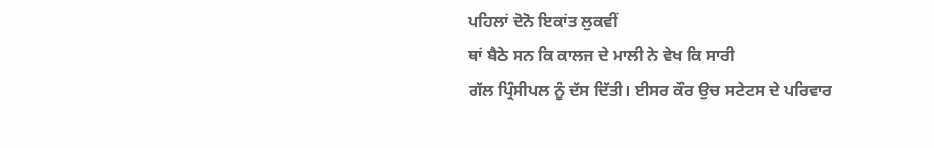ਪਹਿਲਾਂ ਦੋਨੋ ਇਕਾਂਤ ਲੁਕਵੀਂ
ਥਾਂ ਬੈਠੇ ਸਨ ਕਿ ਕਾਲਜ ਦੇ ਮਾਲੀ ਨੇ ਵੇਖ ਕਿ ਸਾਰੀ
ਗੱਲ ਪ੍ਰਿੰਸੀਪਲ ਨੂੰ ਦੱਸ ਦਿੱਤੀ। ਈਸਰ ਕੌਰ ਉਚ ਸਟੇਟਸ ਦੇ ਪਰਿਵਾਰ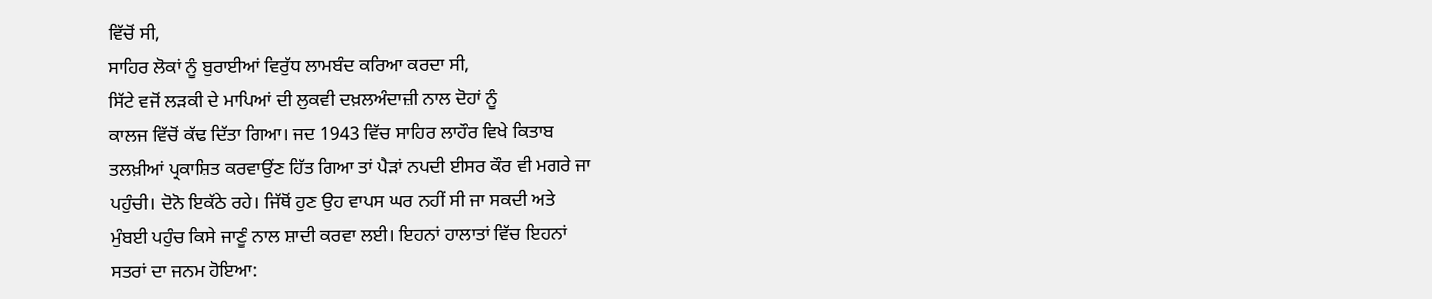ਵਿੱਚੋਂ ਸੀ,
ਸਾਹਿਰ ਲੋਕਾਂ ਨੂੰ ਬੁਰਾਈਆਂ ਵਿਰੁੱਧ ਲਾਮਬੰਦ ਕਰਿਆ ਕਰਦਾ ਸੀ,
ਸਿੱਟੇ ਵਜੋਂ ਲੜਕੀ ਦੇ ਮਾਪਿਆਂ ਦੀ ਲੁਕਵੀ ਦਖ਼ਲਅੰਦਾਜ਼ੀ ਨਾਲ ਦੋਹਾਂ ਨੂੰ
ਕਾਲਜ ਵਿੱਚੋਂ ਕੱਢ ਦਿੱਤਾ ਗਿਆ। ਜਦ 1943 ਵਿੱਚ ਸਾਹਿਰ ਲਾਹੌਰ ਵਿਖੇ ਕਿਤਾਬ
ਤਲਖ਼ੀਆਂ ਪ੍ਰਕਾਸ਼ਿਤ ਕਰਵਾਉਂਣ ਹਿੱਤ ਗਿਆ ਤਾਂ ਪੈੜਾਂ ਨਪਦੀ ਈਸਰ ਕੌਰ ਵੀ ਮਗਰੇ ਜਾ
ਪਹੁੰਚੀ। ਦੋਨੋ ਇਕੱਠੇ ਰਹੇ। ਜਿੱਥੋਂ ਹੁਣ ਉਹ ਵਾਪਸ ਘਰ ਨਹੀਂ ਸੀ ਜਾ ਸਕਦੀ ਅਤੇ
ਮੁੰਬਈ ਪਹੁੰਚ ਕਿਸੇ ਜਾਣੂੰ ਨਾਲ ਸ਼ਾਦੀ ਕਰਵਾ ਲਈ। ਇਹਨਾਂ ਹਾਲਾਤਾਂ ਵਿੱਚ ਇਹਨਾਂ
ਸਤਰਾਂ ਦਾ ਜਨਮ ਹੋਇਆ: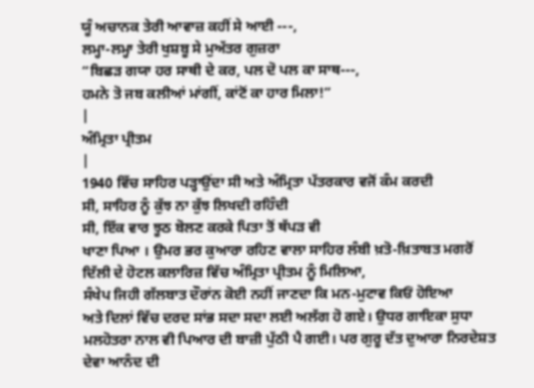ਯੂੰ ਅਚਾਨਕ ਤੇਰੀ ਆਵਾਜ਼ ਕਹੀਂ ਸੇ ਆਈ ---,
ਲਮ੍ਹਾ-ਲਮ੍ਹਾ ਤੇਰੀ ਖੁਸ਼ਬੂ ਸੇ ਮੁਅੱਤਰ ਗੁਜ਼ਰਾ
“ਬਿਛੜ ਗਯਾ ਹਰ ਸਾਥੀ ਦੇ ਕਰ, ਪਲ ਦੋ ਪਲ ਕਾ ਸਾਥ---,
ਹਮਨੇ ਤੋ ਜਬ ਕਲੀਆਂ ਮਾਂਗੀਂ, ਕਾਂਟੋਂ ਕਾ ਹਾਰ ਮਿਲਾ!”
|
ਅੰਮ੍ਰਿਤਾ ਪ੍ਰੀਤਮ
|
1940 ਵਿੱਚ ਸਾਹਿਰ ਪੜ੍ਹਾਉਂਦਾ ਸੀ ਅਤੇ ਅੰਮ੍ਰਿਤਾ ਪੱਤਰਕਾਰ ਵਜੋਂ ਕੰਮ ਕਰਦੀ
ਸੀ, ਸਾਹਿਰ ਨੂੰ ਕੁੱਝ ਨਾ ਕੁੱਝ ਲਿਖਦੀ ਰਹਿੰਦੀ
ਸੀ, ਇੱਕ ਵਾਰ ਝੂਠ ਬੋਲਣ ਕਰਕੇ ਪਿਤਾ ਤੋਂ ਥੱਪੜ ਵੀ
ਖਾਣਾ ਪਿਆ । ਉਮਰ ਭਰ ਕੁਆਰਾ ਰਹਿਣ ਵਾਲਾ ਸਾਹਿਰ ਲੰਬੀ ਖ਼ਤੋ-ਖ਼ਿਤਾਬਤ ਮਗਰੋਂ
ਦਿੱਲੀ ਦੇ ਹੋਟਲ ਕਲਾਰਿਜ਼ ਵਿੱਚ ਅੰਮ੍ਰਿਤਾ ਪ੍ਰੀਤਮ ਨੂੰ ਮਿਲਿਆ,
ਸੰਖੇਪ ਜਿਹੀ ਗੱਲਬਾਤ ਦੌਰਾਂਨ ਕੋਈ ਨਹੀਂ ਜਾਣਦਾ ਕਿ ਮਨ-ਮੁਟਾਵ ਕਿਓਂ ਹੋਇਆ
ਅਤੇ ਦਿਲਾਂ ਵਿੱਚ ਦਰਦ ਸਾਂਭ ਸਦਾ ਸਦਾ ਲਈ ਅਲੱਗ ਹੋ ਗਏ। ਉਧਰ ਗਾਇਕਾ ਸੁਧਾ
ਮਲਹੋਤਰਾ ਨਾਲ ਵੀ ਪਿਆਰ ਦੀ ਬਾਜ਼ੀ ਪੁੱਠੀ ਪੈ ਗਈ। ਪਰ ਗੁਰੂ ਦੱਤ ਦੁਆਰਾ ਨਿਰਦੇਸ਼ਤ
ਦੇਵਾ ਆਨੰਦ ਦੀ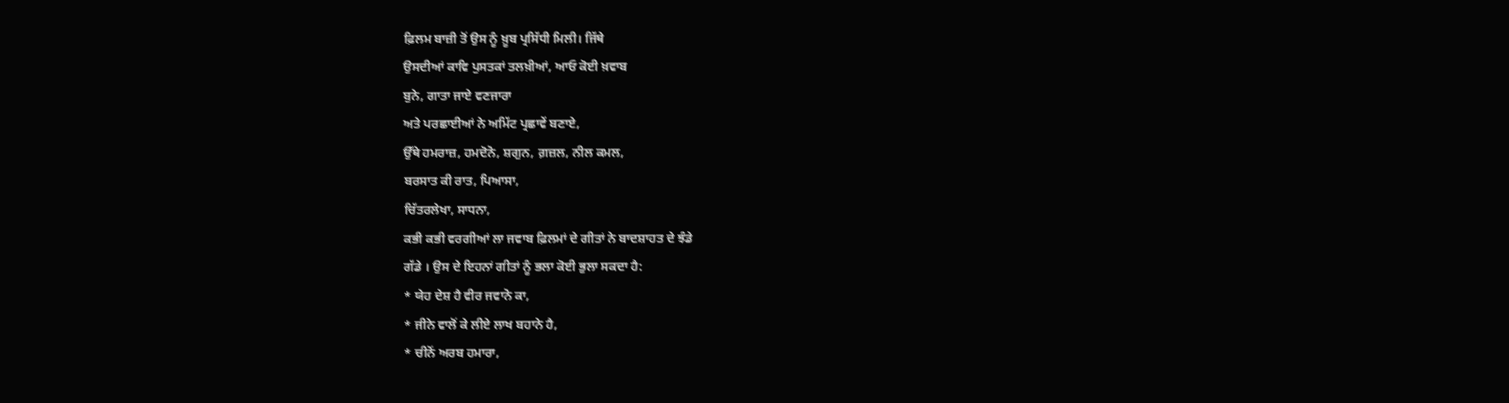ਫ਼ਿਲਮ ਬਾਜ਼ੀ ਤੋਂ ਉਸ ਨੂੰ ਖ਼ੂਬ ਪ੍ਰਸਿੱਧੀ ਮਿਲੀ। ਜਿੱਥੇ
ਉਸਦੀਆਂ ਕਾਵਿ ਪੁਸਤਕਾਂ ਤਲਖ਼ੀਆਂ, ਆਓ ਕੋਈ ਖ਼ਵਾਬ
ਬੁਨੇ, ਗਾਤਾ ਜਾਏ ਵਣਜਾਰਾ
ਅਤੇ ਪਰਛਾਈਆਂ ਨੇ ਅਮਿੱਟ ਪ੍ਰਛਾਵੇਂ ਬਣਾਏ,
ਉੱਥੇ ਹਮਰਾਜ਼, ਹਮਦੋਨੋ, ਸ਼ਗੁਨ, ਗ਼ਜ਼ਲ, ਨੀਲ ਕਮਲ,
ਬਰਸਾਤ ਕੀ ਰਾਤ, ਪਿਆਸਾ,
ਚਿੱਤਰਲੇਖਾ, ਸਾਧਨਾ,
ਕਭੀ ਕਭੀ ਵਰਗੀਆਂ ਲਾ ਜਵਾਬ ਫ਼ਿਲਮਾਂ ਦੇ ਗੀਤਾਂ ਨੇ ਬਾਦਸ਼ਾਹਤ ਦੇ ਝੰਡੇ
ਗੱਡੇ । ਉਸ ਦੇ ਇਹਨਾਂ ਗੀਤਾਂ ਨੂੰ ਭਲਾ ਕੋਈ ਭੁਲਾ ਸਕਦਾ ਹੈ:
* ਯੇਹ ਦੇਸ਼ ਹੈ ਵੀਰ ਜਵਾਨੋ ਕਾ,
* ਜੀਨੇ ਵਾਲੋਂ ਕੇ ਲੀਏ ਲਾਖ ਬਹਾਨੇ ਹੈ,
* ਚੀਨੋਂ ਅਰਬ ਹਮਾਰਾ,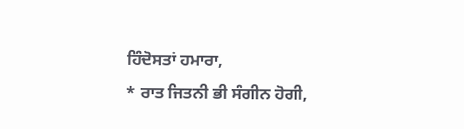ਹਿੰਦੋਸਤਾਂ ਹਮਾਰਾ,
* ਰਾਤ ਜਿਤਨੀ ਭੀ ਸੰਗੀਨ ਹੋਗੀ,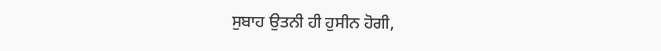ਸੁਬਾਹ ਉਤਨੀ ਹੀ ਹੁਸੀਨ ਹੋਗੀ,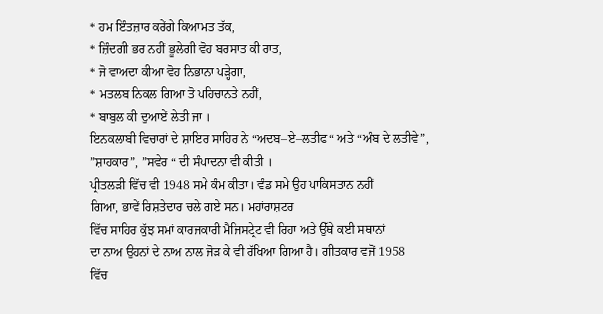* ਹਮ ਇੰਤਜ਼ਾਰ ਕਰੇਂਗੇ ਕਿਆਮਤ ਤੱਕ,
* ਜ਼ਿੰਦਗੀ ਭਰ ਨਹੀਂ ਭੂਲੇਗੀ ਵੋਹ ਬਰਸਾਤ ਕੀ ਰਾਤ,
* ਜੋ ਵਾਅਦਾ ਕੀਆ ਵੋਹ ਨਿਭਾਨਾ ਪੜ੍ਹੇਗਾ,
* ਮਤਲਬ ਨਿਕਲ ਗਿਆ ਤੋ ਪਹਿਚਾਨਤੇ ਨਹੀਂ,
* ਬਾਬੁਲ ਕੀ ਦੁਆਏਂ ਲੇਤੀ ਜਾ ।
ਇਨਕਲਾਬੀ ਵਿਚਾਰਾਂ ਦੇ ਸ਼ਾਇਰ ਸਾਹਿਰ ਨੇ “ਅਦਬ–ਏ–ਲਤੀਫ“ ਅਤੇ “ਅੰਬ ਦੇ ਲਤੀਵੇ”,
”ਸ਼ਾਹਕਾਰ”, ”ਸਵੇਰ “ ਦੀ ਸੰਪਾਦਨਾ ਵੀ ਕੀਤੀ ।
ਪ੍ਰੀਤਲੜੀ ਵਿੱਚ ਵੀ 1948 ਸਮੇ ਕੰਮ ਕੀਤਾ। ਵੰਡ ਸਮੇ ਉਹ ਪਾਕਿਸਤਾਨ ਨਹੀਂ
ਗਿਆ, ਭਾਵੇਂ ਰਿਸ਼ਤੇਦਾਰ ਚਲੇ ਗਏ ਸਨ। ਮਹਾਂਰਾਸ਼ਟਰ
ਵਿੱਚ ਸਾਹਿਰ ਕੁੱਝ ਸਮਾਂ ਕਾਰਜਕਾਰੀ ਮੈਜਿਸਟ੍ਰੇਟ ਵੀ ਰਿਹਾ ਅਤੇ ਉੱਥੇ ਕਈ ਸਥਾਨਾਂ
ਦਾ ਨਾਅ ਉਹਨਾਂ ਦੇ ਨਾਅ ਨਾਲ ਜੋੜ ਕੇ ਵੀ ਰੱਖਿਆ ਗਿਆ ਹੈ। ਗੀਤਕਾਰ ਵਜੋਂ 1958
ਵਿੱਚ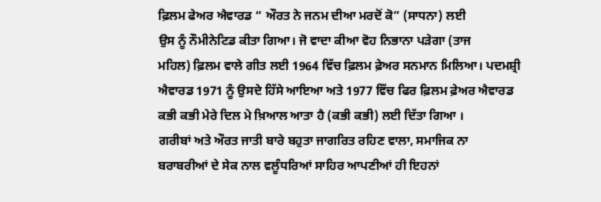ਫ਼ਿਲਮ ਫੇਅਰ ਐਵਾਰਡ “ ਔਰਤ ਨੇ ਜਨਮ ਦੀਆ ਮਰਦੋਂ ਕੋ” (ਸਾਧਨਾ) ਲਈ
ਉਸ ਨੂੰ ਨੌਮੀਨੇਟਿਡ ਕੀਤਾ ਗਿਆ। ਜੋ ਵਾਦਾ ਕੀਆ ਵੋਹ ਨਿਭਾਨਾ ਪੜੇਗਾ (ਤਾਜ
ਮਹਿਲ) ਫ਼ਿਲਮ ਵਾਲੇ ਗੀਤ ਲਈ 1964 ਵਿੱਚ ਫ਼ਿਲਮ ਫ਼ੇਅਰ ਸਨਮਾਨ ਮਿਲਿਆ। ਪਦਮਸ਼੍ਰੀ
ਐਵਾਰਡ 1971 ਨੂੰ ਉਸਦੇ ਹਿੱਸੇ ਆਇਆ ਅਤੇ 1977 ਵਿੱਚ ਫਿਰ ਫ਼ਿਲਮ ਫ਼ੇਅਰ ਐਵਾਰਡ
ਕਭੀ ਕਭੀ ਮੇਰੇ ਦਿਲ ਮੇ ਖ਼ਿਆਲ ਆਤਾ ਹੈ (ਕਭੀ ਕਭੀ) ਲਈ ਦਿੱਤਾ ਗਿਆ ।
ਗਰੀਬਾਂ ਅਤੇ ਔਰਤ ਜਾਤੀ ਬਾਰੇ ਬਹੁਤਾ ਜਾਗਰਿਤ ਰਹਿਣ ਵਾਲਾ, ਸਮਾਜਿਕ ਨਾ
ਬਰਾਬਰੀਆਂ ਦੇ ਸੇਕ ਨਾਲ ਵਲੂੰਧਰਿਆਂ ਸਾਹਿਰ ਆਪਣੀਆਂ ਹੀ ਇਹਨਾਂ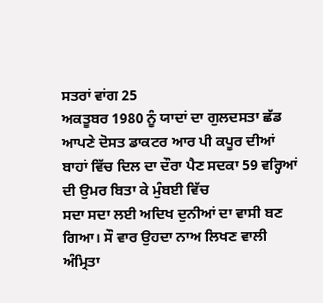ਸਤਰਾਂ ਵਾਂਗ 25
ਅਕਤੂਬਰ 1980 ਨੂੰ ਯਾਦਾਂ ਦਾ ਗੁਲਦਸਤਾ ਛੱਡ ਆਪਣੇ ਦੋਸਤ ਡਾਕਟਰ ਆਰ ਪੀ ਕਪੂਰ ਦੀਆਂ
ਬਾਹਾਂ ਵਿੱਚ ਦਿਲ ਦਾ ਦੌਰਾ ਪੈਣ ਸਦਕਾ 59 ਵਰ੍ਹਿਆਂ ਦੀ ਉਮਰ ਬਿਤਾ ਕੇ ਮੁੰਬਈ ਵਿੱਚ
ਸਦਾ ਸਦਾ ਲਈ ਅਦਿਖ ਦੁਨੀਆਂ ਦਾ ਵਾਸੀ ਬਣ ਗਿਆ। ਸੌ ਵਾਰ ਉਹਦਾ ਨਾਅ ਲਿਖਣ ਵਾਲੀ
ਅੰਮ੍ਰਿਤਾ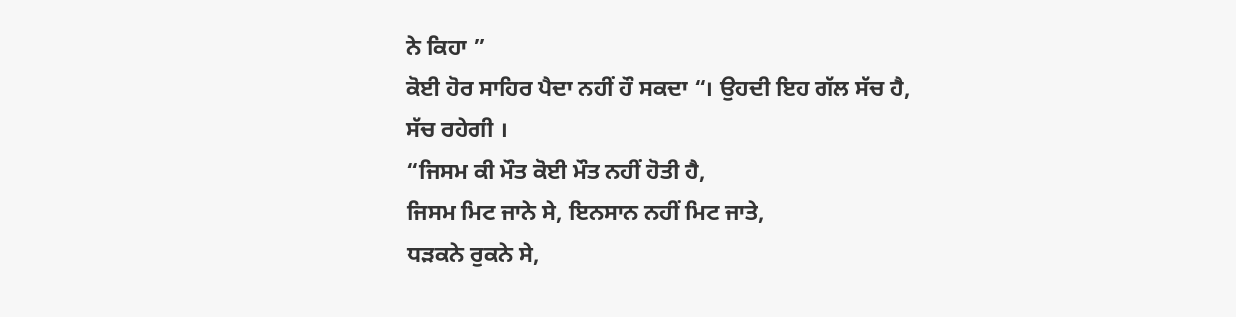ਨੇ ਕਿਹਾ ”
ਕੋਈ ਹੋਰ ਸਾਹਿਰ ਪੈਦਾ ਨਹੀਂ ਹੌ ਸਕਦਾ “। ਉਹਦੀ ਇਹ ਗੱਲ ਸੱਚ ਹੈ,
ਸੱਚ ਰਹੇਗੀ ।
“ਜਿਸਮ ਕੀ ਮੌਤ ਕੋਈ ਮੌਤ ਨਹੀਂ ਹੋਤੀ ਹੈ,
ਜਿਸਮ ਮਿਟ ਜਾਨੇ ਸੇ, ਇਨਸਾਨ ਨਹੀਂ ਮਿਟ ਜਾਤੇ,
ਧੜਕਨੇ ਰੁਕਨੇ ਸੇ,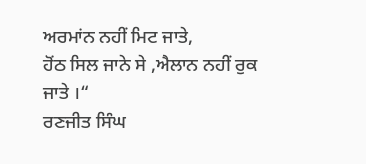ਅਰਮਾਂਨ ਨਹੀਂ ਮਿਟ ਜਾਤੇ,
ਹੋਂਠ ਸਿਲ ਜਾਨੇ ਸੇ ,ਐਲਾਨ ਨਹੀਂ ਰੁਕ ਜਾਤੇ ।“
ਰਣਜੀਤ ਸਿੰਘ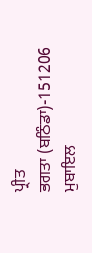ਪ੍ਰੀਤ
ਭਗਤਾ (ਬਠਿੰਡਾ)-151206
ਮੁਬਾਇਲ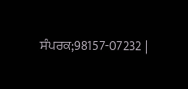ਸੰਪਰਕ;98157-07232 |